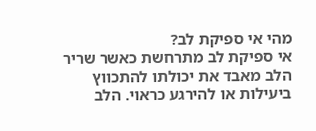מהי אי ספיקת לב?
אי ספיקת לב מתרחשת כאשר שריר הלב מאבד את יכולתו להתכווץ ביעילות או להירגע כראוי. הלב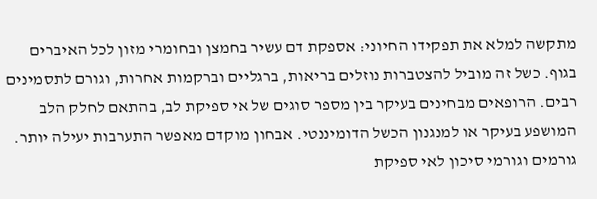מתקשה למלא את תפקידו החיוני: אספקת דם עשיר בחמצן ובחומרי מזון לכל האיברים בגוף. כשל זה מוביל להצטברות נוזלים בריאות, ברגליים וברקמות אחרות, וגורם לתסמינים רבים. הרופאים מבחינים בעיקר בין מספר סוגים של אי ספיקת לב, בהתאם לחלק הלב המושפע בעיקר או למנגנון הכשל הדומיננטי. אבחון מוקדם מאפשר התערבות יעילה יותר.
גורמים וגורמי סיכון לאי ספיקת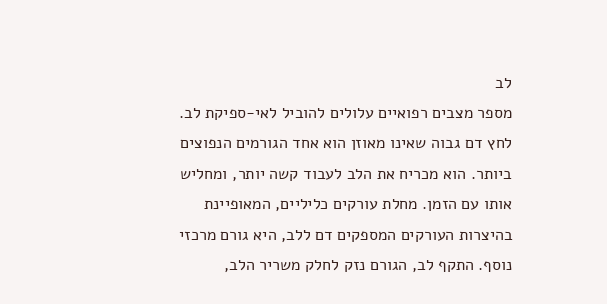לב
מספר מצבים רפואיים עלולים להוביל לאי-ספיקת לב. לחץ דם גבוה שאינו מאוזן הוא אחד הגורמים הנפוצים ביותר. הוא מכריח את הלב לעבוד קשה יותר, ומחליש אותו עם הזמן. מחלת עורקים כליליים, המאופיינת בהיצרות העורקים המספקים דם ללב, היא גורם מרכזי נוסף. התקף לב, הגורם נזק לחלק משריר הלב,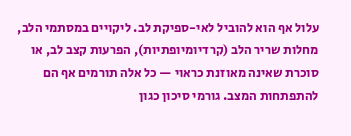עלול אף הוא להוביל לאי-ספיקת לב. ליקויים במסתמי הלב, מחלות שריר הלב (קרדיומיופתיות), הפרעות קצב לב, או סוכרת שאינה מאוזנת כראוי — כל אלה תורמים אף הם להתפתחות המצב. גורמי סיכון כגון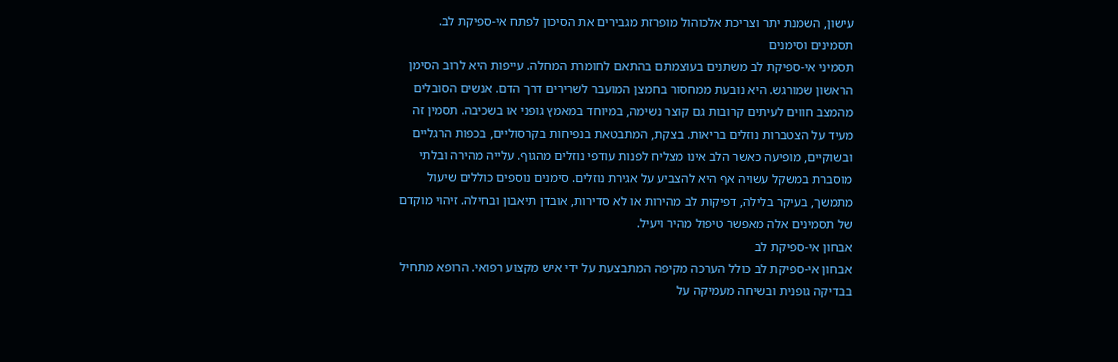עישון, השמנת יתר וצריכת אלכוהול מופרזת מגבירים את הסיכון לפתח אי-ספיקת לב.
תסמינים וסימנים
תסמיני אי-ספיקת לב משתנים בעוצמתם בהתאם לחומרת המחלה. עייפות היא לרוב הסימן הראשון שמורגש. היא נובעת ממחסור בחמצן המועבר לשרירים דרך הדם. אנשים הסובלים מהמצב חווים לעיתים קרובות גם קוצר נשימה, במיוחד במאמץ גופני או בשכיבה. תסמין זה מעיד על הצטברות נוזלים בריאות. בצקת, המתבטאת בנפיחות בקרסוליים, בכפות הרגליים ובשוקיים, מופיעה כאשר הלב אינו מצליח לפנות עודפי נוזלים מהגוף. עלייה מהירה ובלתי מוסברת במשקל עשויה אף היא להצביע על אגירת נוזלים. סימנים נוספים כוללים שיעול מתמשך, בעיקר בלילה, דפיקות לב מהירות או לא סדירות, אובדן תיאבון ובחילה. זיהוי מוקדם של תסמינים אלה מאפשר טיפול מהיר ויעיל.
אבחון אי-ספיקת לב
אבחון אי-ספיקת לב כולל הערכה מקיפה המתבצעת על ידי איש מקצוע רפואי. הרופא מתחיל בבדיקה גופנית ובשיחה מעמיקה על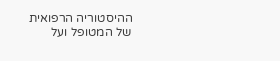ההיסטוריה הרפואית של המטופל ועל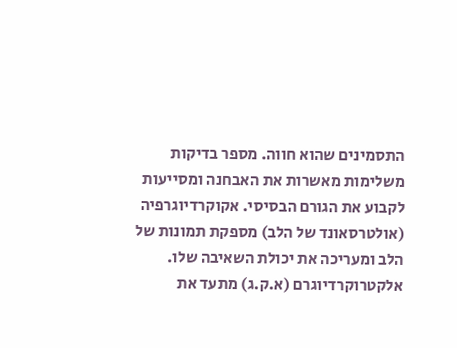התסמינים שהוא חווה. מספר בדיקות משלימות מאשרות את האבחנה ומסייעות לקבוע את הגורם הבסיסי. אקוקרדיוגרפיה (אולטרסאונד של הלב) מספקת תמונות של הלב ומעריכה את יכולת השאיבה שלו. אלקטרוקרדיוגרם (א.ק.ג) מתעד את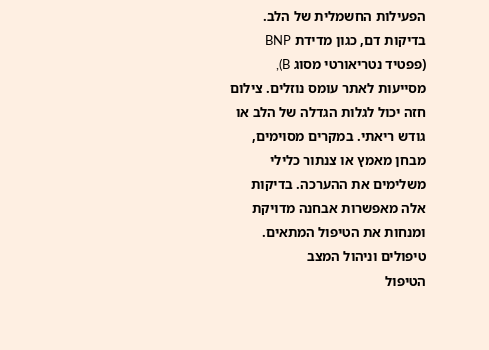הפעילות החשמלית של הלב. בדיקות דם, כגון מדידת BNP (פפטיד נטריאורטי מסוג B), מסייעות לאתר עומס נוזלים. צילום חזה יכול לגלות הגדלה של הלב או גודש ריאתי. במקרים מסוימים, מבחן מאמץ או צנתור כלילי משלימים את ההערכה. בדיקות אלה מאפשרות אבחנה מדויקת ומנחות את הטיפול המתאים.
טיפולים וניהול המצב
הטיפול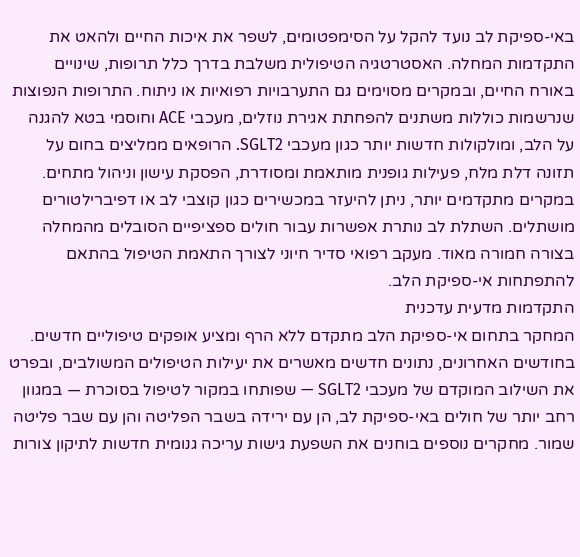באי-ספיקת לב נועד להקל על הסימפטומים, לשפר את איכות החיים ולהאט את התקדמות המחלה. האסטרטגיה הטיפולית משלבת בדרך כלל תרופות, שינויים באורח החיים, ובמקרים מסוימים גם התערבויות רפואיות או ניתוח. התרופות הנפוצות שנרשמות כוללות משתנים להפחתת אגירת נוזלים, מעכבי ACE וחוסמי בטא להגנה על הלב, ומולקולות חדשות יותר כגון מעכבי SGLT2. הרופאים ממליצים בחום על תזונה דלת מלח, פעילות גופנית מותאמת ומסודרת, הפסקת עישון וניהול מתחים. במקרים מתקדמים יותר, ניתן להיעזר במכשירים כגון קוצבי לב או דפיברילטורים מושתלים. השתלת לב נותרת אפשרות עבור חולים ספציפיים הסובלים מהמחלה בצורה חמורה מאוד. מעקב רפואי סדיר חיוני לצורך התאמת הטיפול בהתאם להתפתחות אי-ספיקת הלב.
התקדמות מדעית עדכנית
המחקר בתחום אי-ספיקת הלב מתקדם ללא הרף ומציע אופקים טיפוליים חדשים. בחודשים האחרונים, נתונים חדשים מאשרים את יעילות הטיפולים המשולבים, ובפרט את השילוב המוקדם של מעכבי SGLT2 — שפותחו במקור לטיפול בסוכרת — במגוון רחב יותר של חולים באי-ספיקת לב, הן עם ירידה בשבר הפליטה והן עם שבר פליטה שמור. מחקרים נוספים בוחנים את השפעת גישות עריכה גנומית חדשות לתיקון צורות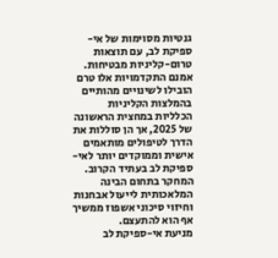גנטיות מסוימות של אי-ספיקת לב, עם תוצאות טרום-קליניות מבטיחות. אמנם התקדמויות אלו טרם הובילו לשינויים מהותיים בהמלצות הקליניות הכלליות במחצית הראשונה של 2025, אך הן סוללות את הדרך לטיפולים מותאמים אישית וממוקדים יותר לאי-ספיקת לב בעתיד הקרוב. המחקר בתחום הבינה המלאכותית לייעול אבחנות וחיזוי סיכוני אשפוז ממשיך אף הוא להתעצם.
מניעת אי-ספיקת לב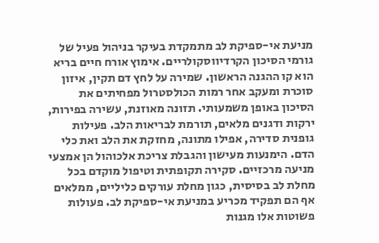מניעת אי-ספיקת לב מתמקדת בעיקר בניהול פעיל של גורמי הסיכון הקרדיווסקולריים. אימוץ אורח חיים בריא הוא קו ההגנה הראשון. שמירה על לחץ דם תקין, איזון סוכרת ומעקב אחר רמות הכולסטרול מפחיתים את הסיכון באופן משמעותי. תזונה מאוזנת, עשירה בפירות, ירקות ודגנים מלאים, תורמת לבריאות הלב. פעילות גופנית סדירה, אפילו מתונה, מחזקת את הלב ואת כלי הדם. הימנעות מעישון והגבלת צריכת אלכוהול הן אמצעי מניעה מרכזיים. סקירה תקופתית וטיפול מוקדם בכל מחלת לב בסיסית, כגון מחלת עורקים כליליים, ממלאים אף הם תפקיד מכריע במניעת אי-ספיקת לב. פעולות פשוטות אלו מגנות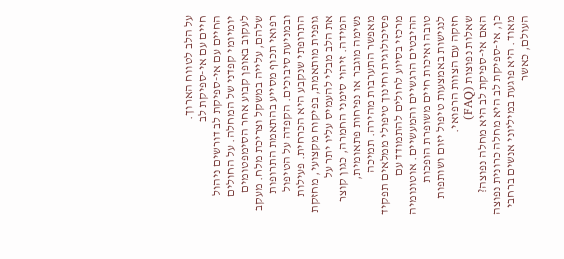על הלב לטווח הארוך.
חיים עם אי-ספיקת לב
החיים עם אי-ספיקת לב דורשים ניהול יומיומי קפדני של המחלה. על החולים לעקוב באופן קבוע אחר הסימפטומים שלהם, עלייה במשקל וצריכת מלח. מעקב רפואי תכוף מסייע בהתאמת התרופות ובמניעת סיבוכים. הקפדה על הטיפול התרופתי שנקבע היא הכרחית. פעילות גופנית מותאמת, בפיקוח מקצועי, מחזקת את הלב מבלי להעמיס עליו יתר על המידה. זיהוי סימני החמרה, כגון קוצר נשימה מוגבר או נפיחות פתאומית, מאפשר התערבות מהירה. תמיכה פסיכולוגית וחינוך טיפולי ממלאים תפקיד מרכזי בסיוע לחולים להתמודד עם ההיבטים הרגשיים והמעשיים. אוטונומיה טובה ואיכות חיים משופרת הופכות לנגישות באמצעות טיפול יזום ושותפות חזקה עם הצוות הרפואי.
שאלות נפוצות (FAQ)
האם אי-ספיקת לב היא מחלה נפוצה?
כן, אי-ספיקת לב היא מחלה כרונית נפוצה מאוד. היא פוגעת במיליוני אנשים ברחבי העולם, כאשר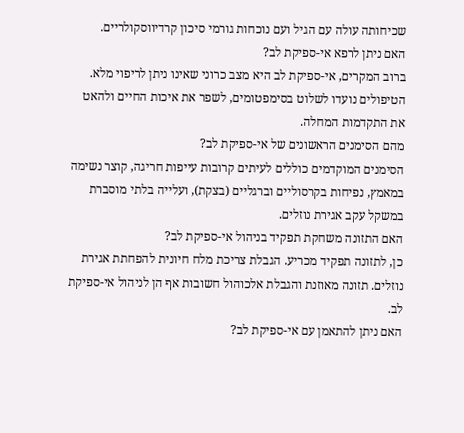שכיחותה עולה עם הגיל ועם נוכחות גורמי סיכון קרדיווסקולריים.
האם ניתן לרפא אי-ספיקת לב?
ברוב המקרים, אי-ספיקת לב היא מצב כרוני שאינו ניתן לריפוי מלא. הטיפולים נועדו לשלוט בסימפטומים, לשפר את איכות החיים ולהאט את התקדמות המחלה.
מהם הסימנים הראשונים של אי-ספיקת לב?
הסימנים המוקדמים כוללים לעיתים קרובות עייפות חריגה, קוצר נשימה במאמץ, נפיחות בקרסוליים וברגליים (בצקת), ועלייה בלתי מוסברת במשקל עקב אגירת נוזלים.
האם התזונה משחקת תפקיד בניהול אי-ספיקת לב?
כן, לתזונה תפקיד מכריע. הגבלת צריכת מלח חיונית להפחתת אגירת נוזלים. תזונה מאוזנת והגבלת אלכוהול חשובות אף הן לניהול אי-ספיקת לב.
האם ניתן להתאמן עם אי-ספיקת לב?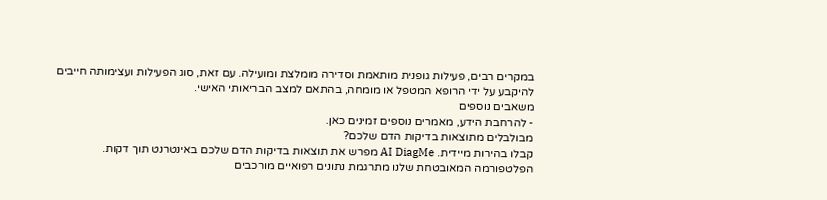במקרים רבים, פעילות גופנית מותאמת וסדירה מומלצת ומועילה. עם זאת, סוג הפעילות ועצימותה חייבים להיקבע על ידי הרופא המטפל או מומחה, בהתאם למצב הבריאותי האישי.
משאבים נוספים
- להרחבת הידע, מאמרים נוספים זמינים כאן.
מבולבלים מתוצאות בדיקות הדם שלכם?
קבלו בהירות מיידית. AI DiagMe מפרש את תוצאות בדיקות הדם שלכם באינטרנט תוך דקות. הפלטפורמה המאובטחת שלנו מתרגמת נתונים רפואיים מורכבים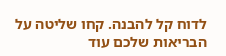לדוח קל להבנה. קחו שליטה על הבריאות שלכם עוד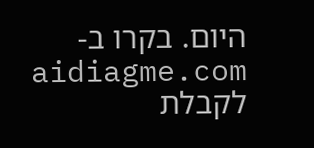היום. בקרו ב- aidiagme.com לקבלת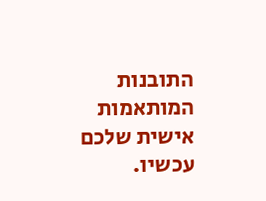התובנות המותאמות אישית שלכם עכשיו.